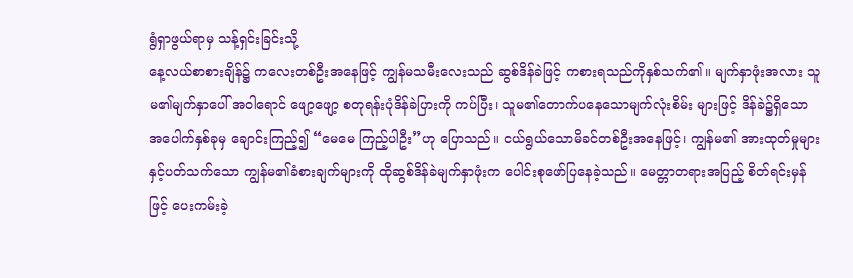ရွံရှာဖွယ်ရာမှ သန့်ရှင်းခြင်းသို့
နေ့လယ်စာစားချိန်၌ ကလေးတစ်ဦးအနေဖြင့် ကျွန်မသမီးလေးသည် ဆွစ်ဒိန်ခဲဖြင့် ကစားရသည်ကိုနှစ်သက်၏။ မျက်နှာဖုံးအလား သူမ၏မျက်နှာပေါ် အဝါရောင် ဖျော့ဖျော့ စတုရန်းပုံဒိန်ခဲပြားကို ကပ်ပြီး၊ သူမ၏တောက်ပနေသောမျက်လုံးစိမ်း များဖြင့် ဒိန်ခဲ၌ရှိသော အပေါက်နှစ်ခုမှ ချောင်းကြည့်၍ “မေမေ ကြည့်ပါဦး”ဟု ပြောသည်။ ငယ်ရွယ်သောမိခင်တစ်ဦးအနေဖြင့်၊ ကျွန်မ၏ အားထုတ်မှုများနှင့်ပတ်သက်သော ကျွန်မ၏ခံစားချက်များကို ထိုဆွစ်ဒိန်ခဲမျက်နှာဖုံးက ပေါင်းစုဖော်ပြနေခဲ့သည်။ မေတ္တာတရားအပြည့် စိတ်ရင်းမှန်ဖြင့် ပေးကမ်းခဲ့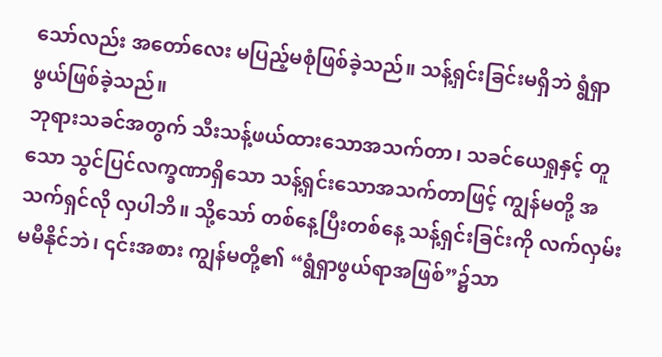သော်လည်း အတော်လေး မပြည့်မစုံဖြစ်ခဲ့သည်။ သန့်ရှင်းခြင်းမရှိဘဲ ရွံရှာဖွယ်ဖြစ်ခဲ့သည်။
ဘုရားသခင်အတွက် သီးသန့်ဖယ်ထားသောအသက်တာ၊ သခင်ယေရှုနှင့် တူသော သွင်ပြင်လက္ခဏာရှိသော သန့်ရှင်းသောအသက်တာဖြင့် ကျွန်မတို့ အသက်ရှင်လို လှပါဘိ။ သို့သော် တစ်နေ့ပြီးတစ်နေ့ သန့်ရှင်းခြင်းကို လက်လှမ်းမမီနိုင်ဘဲ၊ ၎င်းအစား ကျွန်မတို့၏ “ရွံရှာဖွယ်ရာအဖြစ်”၌သာ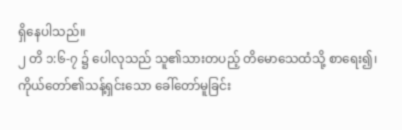ရှိနေပါသည်။
၂ တိ ၁:၆-၇ ၌ ပေါလုသည် သူ၏သားတပည့် တိမောသေထံသို့ စာရေး၍၊ ကိုယ်တော်၏သန့်ရှင်းသော ခေါ်တော်မူခြင်း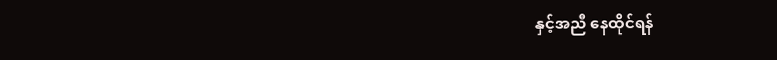နှင့်အညီ နေထိုင်ရန်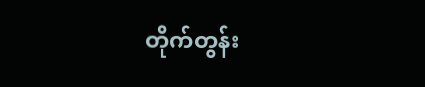တိုက်တွန်း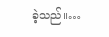ခဲ့သည်။…